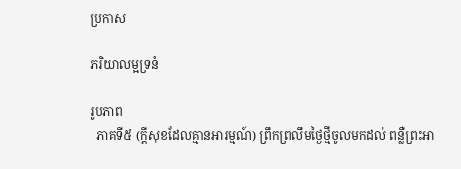ប្រកាស

ភរិយាលម្អទ្រនំ

រូបភាព
  ភាគទី៥ (ក្ដីសុខដែលគ្មានអារម្មណ៍) ព្រឹកព្រលឹមថ្ងៃថ្មីចូលមកដល់ ពន្លឺព្រះអា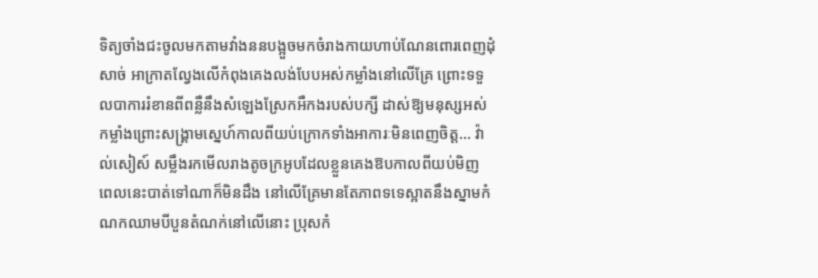ទិត្យចាំងជះចូលមកតាមវាំងននបង្អួចមកចំរាងកាយហាប់ណែនពោរពេញដុំសាច់ អាក្រាតល្វែងលើកំពុងគេងលង់បែបអស់កម្លាំងនៅលើគ្រែ ព្រោះទទួលបាការរំខានពីពន្លឺនឹងសំឡេងស្រែកអឺកងរបស់បក្សី ដាស់ឱ្យមនុស្សអស់កម្លាំងព្រោះសង្គ្រាមស្នេហ៍កាលពីយប់ក្រោកទាំងអាការៈមិនពេញចិត្ត... វ៉ាល់សៀស៍ សម្លឹងរកមើលរាងតូចក្រអូបដែលខ្លួនគេងឱបកាលពីយប់មិញ ពេលនេះបាត់ទៅណាក៏មិនដឹង នៅលើគ្រែមានតែភាពទទេស្អាតនឹងស្នាមកំណកឈាមបីបួនតំណក់នៅលើនោះ ប្រុសកំ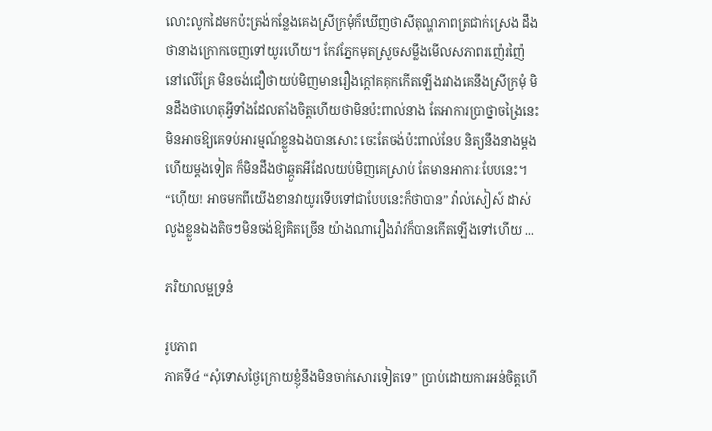លោះលូកដៃមកប៉ះត្រង់កន្លែងគេងស្រីក្រមុំក៏ឃើញថាសីតុណ្ហភាពត្រជាក់ស្រេង ដឹងថានាងក្រោកចេញទៅយូរហើយ។ កែវភ្នែកមុតស្រួចសម្លឹងមើលសភាពរញ៉េរញ៉ៃនៅលើគ្រែ មិនចង់ជឿថាយប់មិញមានរឿងក្ដៅគគុកកើតឡើងរវាងគេនឹងស្រីក្រមុំ មិនដឹងថាហេតុអ្វីទាំងដែលតាំងចិត្តហើយថាមិនប៉ះពាល់នាង តែអាការប្រាថ្នាចង្រៃនេះមិនអាចឱ្យគេទប់អារម្មណ៍ខ្លួនឯងបានសោះ ចេះតែចង់ប៉ះពាល់នែប និត្យនឹងនាងម្ដងហើយម្ដងទៀត ក៏មិនដឹងថាឆ្កួតអីដែលយប់មិញគេស្រាប់ តែមានអាការៈបែបនេះ។ “ហ៊ើយ! អាចមកពីយើងខានវាយូរទើបទៅជាបែបនេះក៏ថាបាន” វ៉ាល់សៀស៍ ដាស់លួងខ្លួនឯងតិចៗមិនចង់ឱ្យគិតច្រើន យ៉ាងណារឿងរ៉ាវក៏បានកើតឡើងទៅហើយ ...

ភរិយាលម្អទ្រនំ

រូបភាព
ភាគទី៤ “សុំទោសថ្ងៃក្រោយខ្ញុំនឹងមិនចាក់សោរទៀតទេ” ប្រាប់ដោយការអន់ចិត្តហើ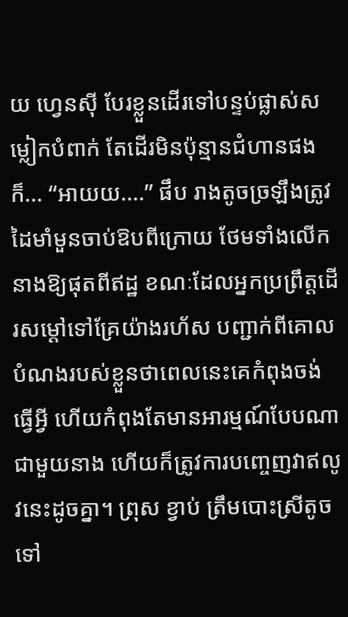យ ហ្វេនស៊ី បែរខ្លួនដើរទៅបន្ទប់ផ្លាស់សម្លៀកបំពាក់ តែដើរមិនប៉ុន្មានជំហានផងក៏... “អាយយ....” ផឹប រាងតូចច្រឡឹងត្រូវដៃមាំមួនចាប់ឱបពីក្រោយ ថែមទាំងលើកនាងឱ្យផុតពីឥដ្ឋ ខណៈដែលអ្នកប្រព្រឹត្តដើរសម្ដៅទៅគ្រែយ៉ាងរហ័ស បញ្ជាក់ពីគោលបំណងរបស់ខ្លួនថាពេលនេះគេកំពុងចង់ធ្វើអ្វី ហើយកំពុងតែមានអារម្មណ៍បែបណាជាមួយនាង ហើយក៏ត្រូវការបញ្ចេញវាឥលូវនេះដូចគ្នា។ ព្រុស ខ្វាប់ ត្រឹមបោះស្រីតូចទៅ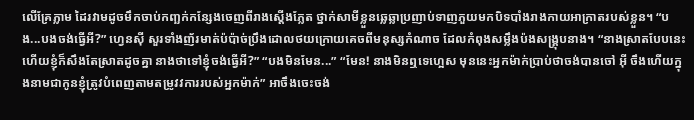លើគ្រែភ្លាម ដៃរវាមដូចមឹកចាប់កញ្ឆក់កន្សែងចេញពីរាងស្ដើងភ្លែត ថ្នាក់សាមីខ្លួនឆ្លេឆ្លាប្រញាប់ទាញភួយមកបិទបាំងរាងកាយអាក្រាតរបស់ខ្លួន។ “បង...បងចង់ធ្វើអី?” ហ្វេនស៊ី សួរទាំងញ័រមាត់ប៉ប៉ាច់ប្រឹងដោលថយក្រោយគេចពីមនុស្សកំណាច ដែលកំពុងសម្លឹងប៉ងសង្គ្រុបនាង។ “នាងស្រាតបែបនេះហើយខ្ញុំក៏សឹងតែស្រាតដូចគ្នា នាងថាទៅខ្ញុំចង់ធ្វើអី?” “បងមិនមែន...” “មែន! នាងមិនឮទេហ្អេស មុននេះអ្នកម៉ាក់ប្រាប់ថាចង់បានចៅ អ៊ី ចឹងហើយក្នុងនាមជាកូនខ្ញុំត្រូវបំពេញតាមតម្រូវវការរបស់អ្នកម៉ាក់” អាចឹងចេះចង់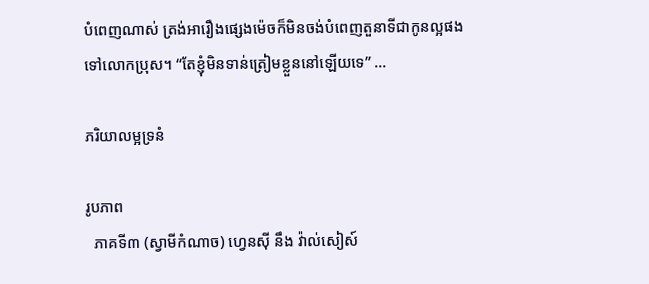បំពេញណាស់ ត្រង់អារឿងផ្សេងម៉េចក៏មិនចង់បំពេញតួនាទីជាកូនល្អផងទៅលោកប្រុស។ “តែខ្ញុំមិនទាន់ត្រៀមខ្លួននៅឡើយទេ” ...

ភរិយាលម្អទ្រនំ

រូបភាព
  ភាគទី៣ (ស្វាមីកំណាច) ហ្វេនស៊ី នឹង វ៉ាល់សៀស៍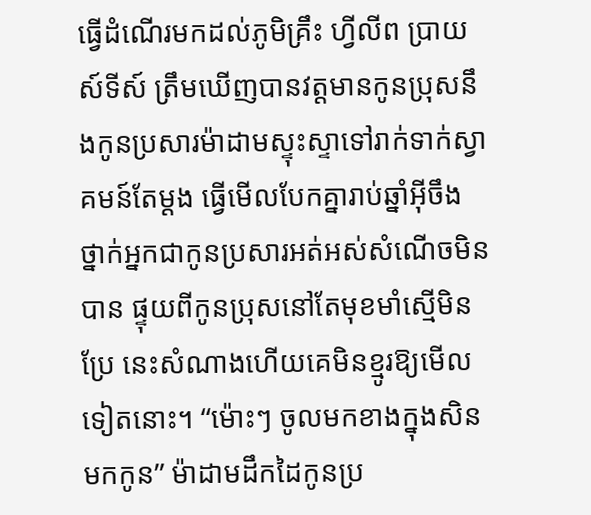ធ្វើដំណើរមកដល់ភូមិគ្រឹះ ហ្វីលីព ប្រាយស៍ទីស៍ ត្រឹមឃើញបានវត្តមានកូនប្រុសនឹងកូនប្រសារម៉ាដាមស្ទុះស្ទាទៅរាក់ទាក់ស្វាគមន៍តែម្ដង ធ្វើមើលបែកគ្នារាប់ឆ្នាំអ៊ីចឹង ថ្នាក់អ្នកជាកូនប្រសារអត់អស់សំណើចមិនបាន ផ្ទុយពីកូនប្រុសនៅតែមុខមាំស្មើមិនប្រែ នេះសំណាងហើយគេមិនខ្មូរឱ្យមើលទៀតនោះ។ “ម៉ោះៗ ចូលមកខាងក្នុងសិនមកកូន” ម៉ាដាមដឹកដៃកូនប្រ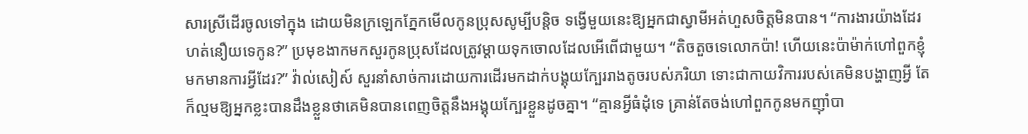សារស្រីដើរចូលទៅក្នុង ដោយមិនក្រឡេកភ្នែកមើលកូនប្រុសសូម្បីបន្តិច ទង្វើមួយនេះឱ្យអ្នកជាស្វាមីអត់ហួសចិត្តមិនបាន។ “ការងារយ៉ាងដែរ ហត់នឿយទេកូន?” ប្រមុខងាកមកសួរកូនប្រុសដែលត្រូវម្ដាយទុកចោលដែលអើពើជាមួយ។ “តិចតួចទេលោកប៉ា! ហើយនេះប៉ាម៉ាក់ហៅពួកខ្ញុំមកមានការអ្វីដែរ?” វ៉ាល់សៀស៍ សួរនាំសាច់ការដោយការដើរមកដាក់បង្គុយក្បែររាងតូចរបស់ភរិយា ទោះជាកាយវិការរបស់គេមិនបង្ហាញអ្វី តែក៏ល្មមឱ្យអ្នកខ្លះបានដឹងខ្លួនថាគេមិនបានពេញចិត្តនឹងអង្គុយក្បែរខ្លួនដូចគ្នា។ “គ្មានអ្វីធំដុំទេ គ្រាន់តែចង់ហៅពួកកូនមកញ៉ាំបា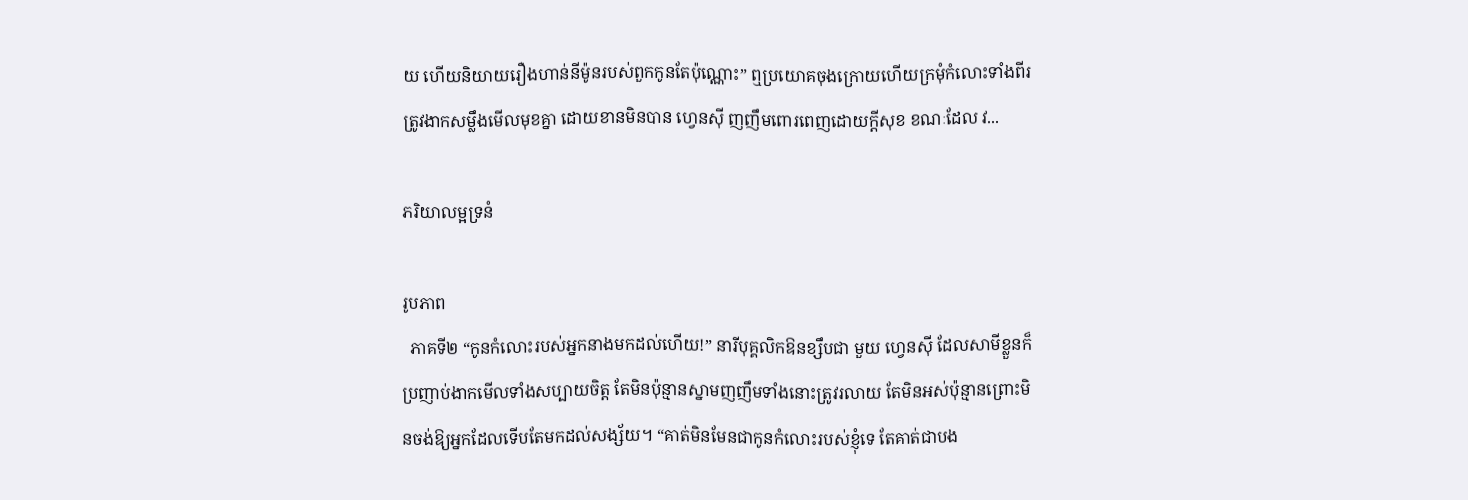យ ហើយនិយាយរឿងហាន់នីម៉ូនរបស់ពួកកូនតែប៉ុណ្ណោះ” ឮប្រយោគចុងក្រោយហើយក្រមុំកំលោះទាំងពីរត្រូវងាកសម្លឹងមើលមុខគ្នា ដោយខានមិនបាន ហ្វេនស៊ី ញញឹមពោរពេញដោយក្ដីសុខ ខណៈដែល វ...

ភរិយាលម្អទ្រនំ

រូបភាព
  ភាគទី២ “កូនកំលោះរបស់អ្នកនាងមកដល់ហើយ!” នារីបុគ្គលិកឱនខ្សឹបជា មួយ ហ្វេនស៊ី ដែលសាមីខ្លួនក៏ប្រញាប់ងាកមើលទាំងសប្បាយចិត្ត តែមិនប៉ុន្មានស្នាមញញឹមទាំងនោះត្រូវរលាយ តែមិនអស់ប៉ុន្មានព្រោះមិនចង់ឱ្យអ្នកដែលទើបតែមកដល់សង្ស័យ។ “គាត់មិនមែនជាកូនកំលោះរបស់ខ្ញុំទេ តែគាត់ជាបង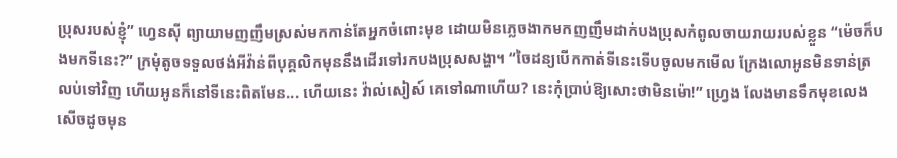ប្រុសរបស់ខ្ញុំ” ហ្វេនស៊ី ព្យាយាមញញឹមស្រស់មកកាន់តែអ្នកចំពោះមុខ ដោយមិនភ្លេចងាកមកញញឹមដាក់បងប្រុសកំពូលចាយរាយរបស់ខ្លួន “ម៉េចក៏បងមកទីនេះ?” ក្រមុំតូចទទួលថង់អីវ៉ាន់ពីបុគ្គលិកមុននឹងដើរទៅរកបងប្រុសសង្ហា។ “ចៃដន្យបើកកាត់ទីនេះទើបចូលមកមើល ក្រែងលោអូនមិនទាន់ត្រលប់ទៅវិញ ហើយអូនក៏នៅទីនេះពិតមែន... ហើយនេះ វ៉ាល់សៀស៍ គេទៅណាហើយ? នេះកុំប្រាប់ឱ្យសោះថាមិនម៉ោ!” ហ្វ្រេង លែងមានទឹកមុខលេងសើចដូចមុន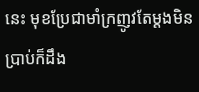នេះ មុខប្រែជាមាំក្រញូវតែម្ដងមិនប្រាប់ក៏ដឹង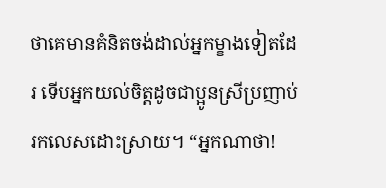ថាគេមានគំនិតចង់ដាល់អ្នកម្ខាងទៀតដែរ ទើបអ្នកយល់ចិត្តដូចជាប្អូនស្រីប្រញាប់រកលេសដោះស្រាយ។ “អ្នកណាថា!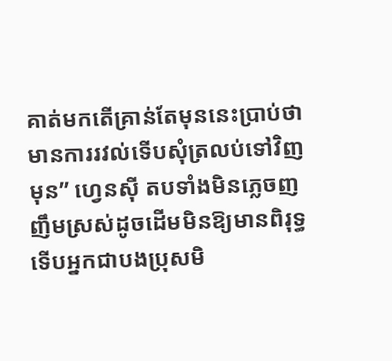គាត់មកតើគ្រាន់តែមុននេះប្រាប់ថាមានការរវល់ទើបសុំត្រលប់ទៅវិញមុន” ហ្វេនស៊ី តបទាំងមិនភ្លេចញញឹមស្រស់ដូចដើមមិនឱ្យមានពិរុទ្ធ ទើបអ្នកជាបងប្រុសមិ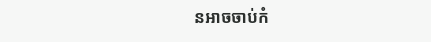នអាចចាប់កំ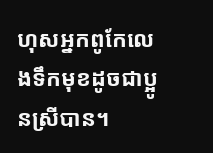ហុសអ្នកពូកែលេងទឹកមុខដូចជាប្អូនស្រីបាន។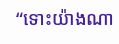“ទោះយ៉ាងណា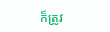ក៏ត្រូវ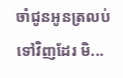ចាំជូនអូនត្រលប់ទៅវិញដែរ មិ...